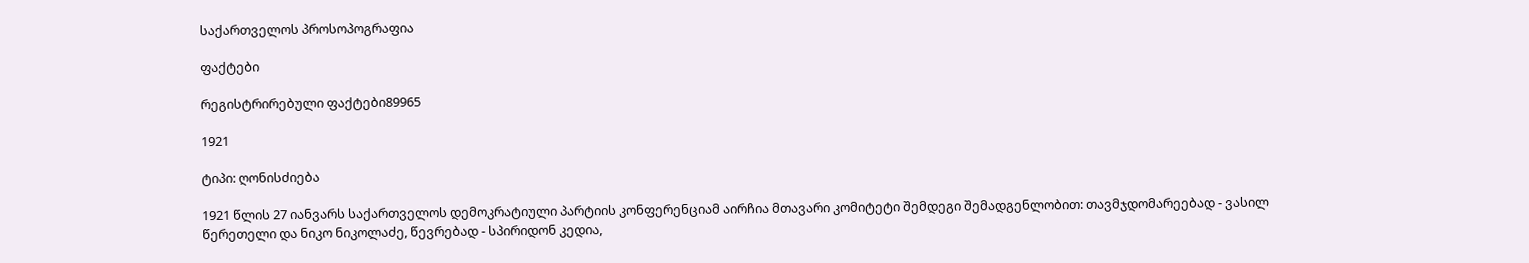საქართველოს პროსოპოგრაფია

ფაქტები

რეგისტრირებული ფაქტები89965

1921

ტიპი: ღონისძიება

1921 წლის 27 იანვარს საქართველოს დემოკრატიული პარტიის კონფერენციამ აირჩია მთავარი კომიტეტი შემდეგი შემადგენლობით: თავმჯდომარეებად - ვასილ წერეთელი და ნიკო ნიკოლაძე, წევრებად - სპირიდონ კედია,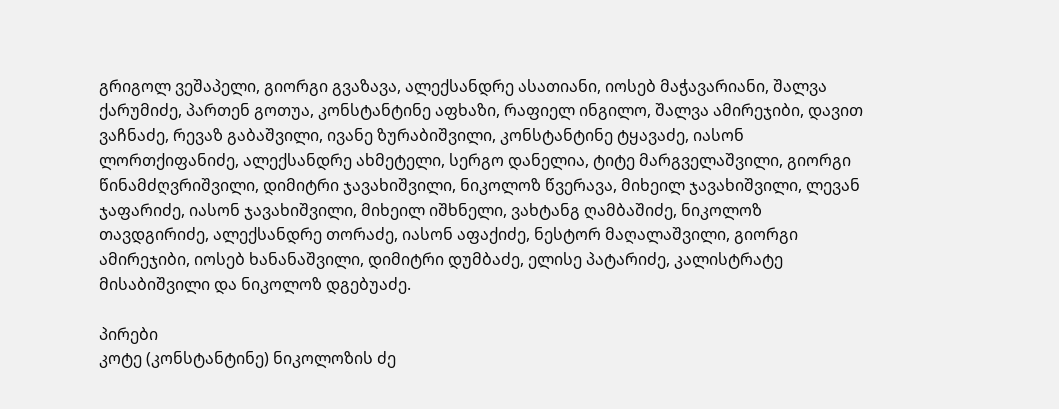გრიგოლ ვეშაპელი, გიორგი გვაზავა, ალექსანდრე ასათიანი, იოსებ მაჭავარიანი, შალვა ქარუმიძე, პართენ გოთუა, კონსტანტინე აფხაზი, რაფიელ ინგილო, შალვა ამირეჯიბი, დავით ვაჩნაძე, რევაზ გაბაშვილი, ივანე ზურაბიშვილი, კონსტანტინე ტყავაძე, იასონ ლორთქიფანიძე, ალექსანდრე ახმეტელი, სერგო დანელია, ტიტე მარგველაშვილი, გიორგი წინამძღვრიშვილი, დიმიტრი ჯავახიშვილი, ნიკოლოზ წვერავა, მიხეილ ჯავახიშვილი, ლევან ჯაფარიძე, იასონ ჯავახიშვილი, მიხეილ იშხნელი, ვახტანგ ღამბაშიძე, ნიკოლოზ თავდგირიძე, ალექსანდრე თორაძე, იასონ აფაქიძე, ნესტორ მაღალაშვილი, გიორგი ამირეჯიბი, იოსებ ხანანაშვილი, დიმიტრი დუმბაძე, ელისე პატარიძე, კალისტრატე მისაბიშვილი და ნიკოლოზ დგებუაძე.

პირები
კოტე (კონსტანტინე) ნიკოლოზის ძე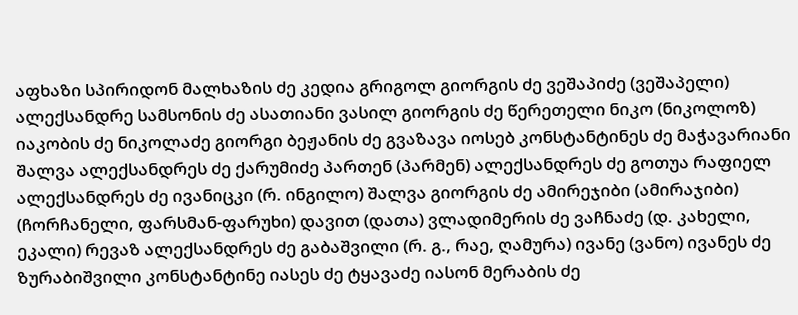აფხაზი სპირიდონ მალხაზის ძე კედია გრიგოლ გიორგის ძე ვეშაპიძე (ვეშაპელი) ალექსანდრე სამსონის ძე ასათიანი ვასილ გიორგის ძე წერეთელი ნიკო (ნიკოლოზ) იაკობის ძე ნიკოლაძე გიორგი ბეჟანის ძე გვაზავა იოსებ კონსტანტინეს ძე მაჭავარიანი შალვა ალექსანდრეს ძე ქარუმიძე პართენ (პარმენ) ალექსანდრეს ძე გოთუა რაფიელ ალექსანდრეს ძე ივანიცკი (რ. ინგილო) შალვა გიორგის ძე ამირეჯიბი (ამირაჯიბი) (ჩორჩანელი, ფარსმან-ფარუხი) დავით (დათა) ვლადიმერის ძე ვაჩნაძე (დ. კახელი, ეკალი) რევაზ ალექსანდრეს ძე გაბაშვილი (რ. გ., რაე, ღამურა) ივანე (ვანო) ივანეს ძე ზურაბიშვილი კონსტანტინე იასეს ძე ტყავაძე იასონ მერაბის ძე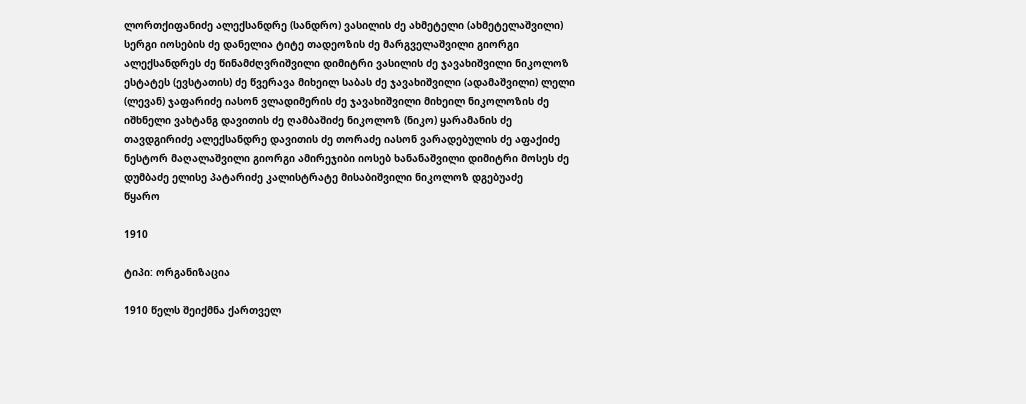ლორთქიფანიძე ალექსანდრე (სანდრო) ვასილის ძე ახმეტელი (ახმეტელაშვილი) სერგი იოსების ძე დანელია ტიტე თადეოზის ძე მარგველაშვილი გიორგი ალექსანდრეს ძე წინამძღვრიშვილი დიმიტრი ვასილის ძე ჯავახიშვილი ნიკოლოზ ესტატეს (ევსტათის) ძე წვერავა მიხეილ საბას ძე ჯავახიშვილი (ადამაშვილი) ლელი (ლევან) ჯაფარიძე იასონ ვლადიმერის ძე ჯავახიშვილი მიხეილ ნიკოლოზის ძე იშხნელი ვახტანგ დავითის ძე ღამბაშიძე ნიკოლოზ (ნიკო) ყარამანის ძე თავდგირიძე ალექსანდრე დავითის ძე თორაძე იასონ ვარადებულის ძე აფაქიძე ნესტორ მაღალაშვილი გიორგი ამირეჯიბი იოსებ ხანანაშვილი დიმიტრი მოსეს ძე დუმბაძე ელისე პატარიძე კალისტრატე მისაბიშვილი ნიკოლოზ დგებუაძე
წყარო

1910

ტიპი: ორგანიზაცია

1910 წელს შეიქმნა ქართველ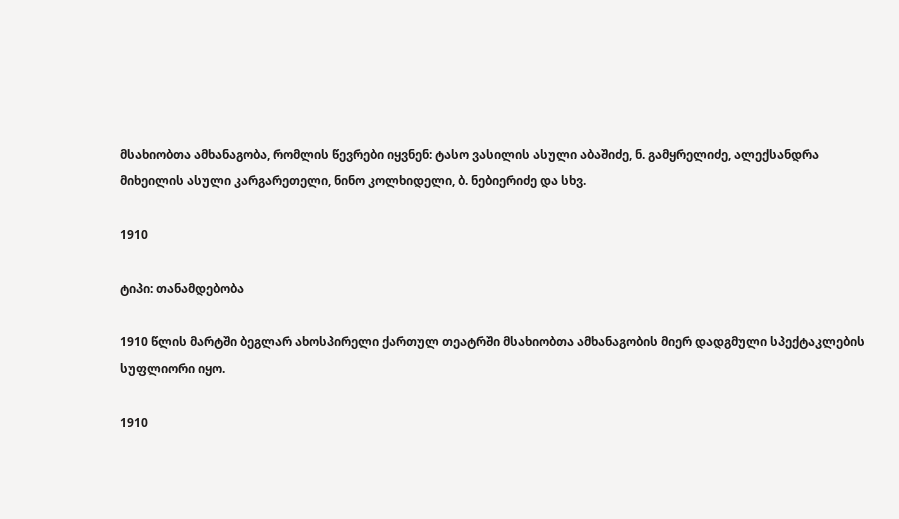მსახიობთა ამხანაგობა, რომლის წევრები იყვნენ: ტასო ვასილის ასული აბაშიძე, ნ. გამყრელიძე, ალექსანდრა მიხეილის ასული კარგარეთელი, ნინო კოლხიდელი, ბ. ნებიერიძე და სხვ.

1910

ტიპი: თანამდებობა

1910 წლის მარტში ბეგლარ ახოსპირელი ქართულ თეატრში მსახიობთა ამხანაგობის მიერ დადგმული სპექტაკლების სუფლიორი იყო.

1910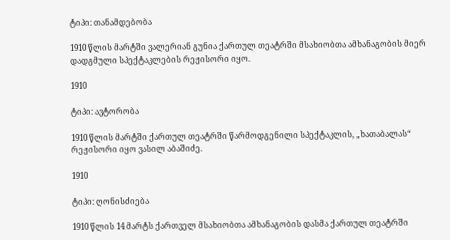ტიპი: თანამდებობა

1910 წლის მარტში ვალერიან გუნია ქართულ თეატრში მსახიობთა ამხანაგობის მიერ დადგმული სპექტაკლების რეჟისორი იყო.

1910

ტიპი: ავტორობა

1910 წლის მარტში ქართულ თეატრში წარმოდგენილი სპექტაკლის, „ხათაბალას“ რეჟისორი იყო ვასილ აბაშიძე.

1910

ტიპი: ღონისძიება

1910 წლის 14 მარტს ქართველ მსახიობთა ამხანაგობის დასმა ქართულ თეატრში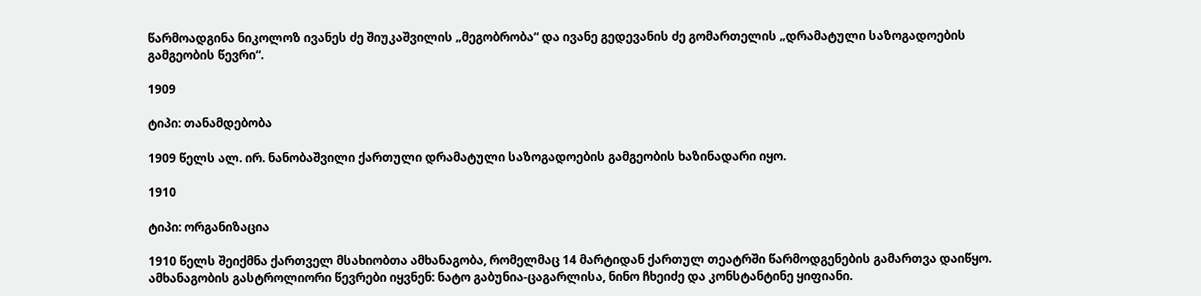წარმოადგინა ნიკოლოზ ივანეს ძე შიუკაშვილის „მეგობრობა“ და ივანე გედევანის ძე გომართელის „დრამატული საზოგადოების გამგეობის წევრი“.

1909

ტიპი: თანამდებობა

1909 წელს ალ. ირ. ნანობაშვილი ქართული დრამატული საზოგადოების გამგეობის ხაზინადარი იყო.

1910

ტიპი: ორგანიზაცია

1910 წელს შეიქმნა ქართველ მსახიობთა ამხანაგობა, რომელმაც 14 მარტიდან ქართულ თეატრში წარმოდგენების გამართვა დაიწყო. ამხანაგობის გასტროლიორი წევრები იყვნენ: ნატო გაბუნია-ცაგარლისა, ნინო ჩხეიძე და კონსტანტინე ყიფიანი.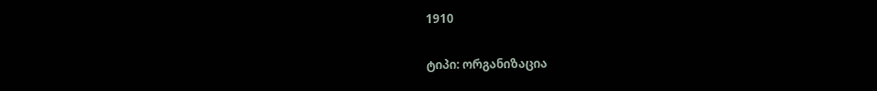1910

ტიპი: ორგანიზაცია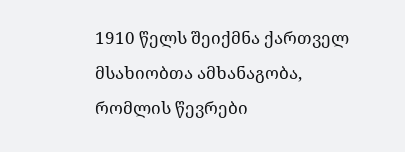1910 წელს შეიქმნა ქართველ მსახიობთა ამხანაგობა, რომლის წევრები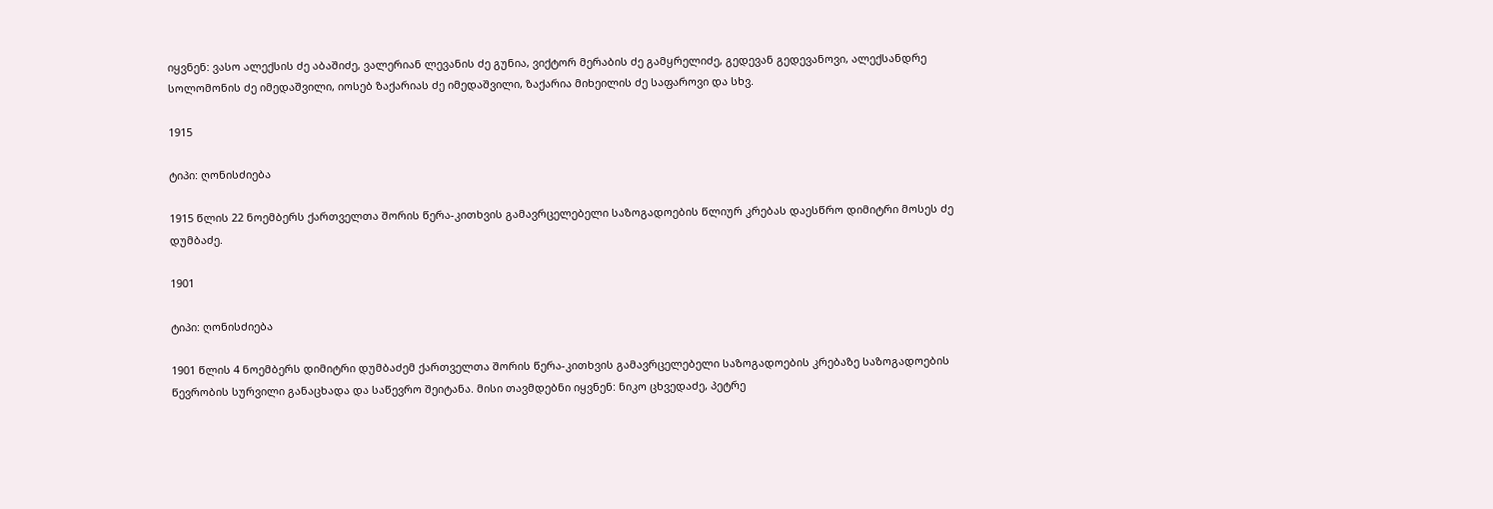იყვნენ: ვასო ალექსის ძე აბაშიძე, ვალერიან ლევანის ძე გუნია, ვიქტორ მერაბის ძე გამყრელიძე, გედევან გედევანოვი, ალექსანდრე სოლომონის ძე იმედაშვილი, იოსებ ზაქარიას ძე იმედაშვილი, ზაქარია მიხეილის ძე საფაროვი და სხვ.

1915

ტიპი: ღონისძიება

1915 წლის 22 ნოემბერს ქართველთა შორის წერა-კითხვის გამავრცელებელი საზოგადოების წლიურ კრებას დაესწრო დიმიტრი მოსეს ძე დუმბაძე.

1901

ტიპი: ღონისძიება

1901 წლის 4 ნოემბერს დიმიტრი დუმბაძემ ქართველთა შორის წერა-კითხვის გამავრცელებელი საზოგადოების კრებაზე საზოგადოების წევრობის სურვილი განაცხადა და საწევრო შეიტანა. მისი თავმდებნი იყვნენ: ნიკო ცხვედაძე, პეტრე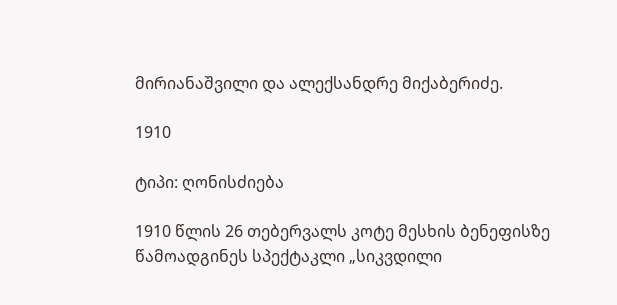მირიანაშვილი და ალექსანდრე მიქაბერიძე.

1910

ტიპი: ღონისძიება

1910 წლის 26 თებერვალს კოტე მესხის ბენეფისზე წამოადგინეს სპექტაკლი „სიკვდილი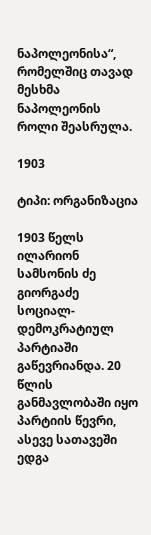ნაპოლეონისა“, რომელშიც თავად მესხმა ნაპოლეონის როლი შეასრულა.

1903

ტიპი: ორგანიზაცია

1903 წელს ილარიონ სამსონის ძე გიორგაძე სოციალ-დემოკრატიულ პარტიაში გაწევრიანდა. 20 წლის განმავლობაში იყო პარტიის წევრი, ასევე სათავეში ედგა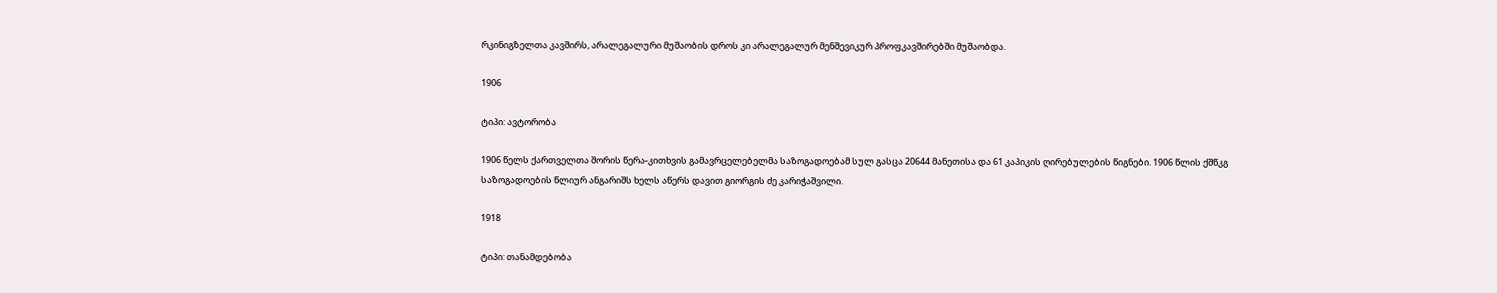რკინიგზელთა კავშირს, არალეგალური მუშაობის დროს კი არალეგალურ მენშევიკურ პროფკავშირებში მუშაობდა.

1906

ტიპი: ავტორობა

1906 წელს ქართველთა შორის წერა-კითხვის გამავრცელებელმა საზოგადოებამ სულ გასცა 20644 მანეთისა და 61 კაპიკის ღირებულების წიგნები. 1906 წლის ქშწკგ საზოგადოების წლიურ ანგარიშს ხელს აწერს დავით გიორგის ძე კარიჭაშვილი.

1918

ტიპი: თანამდებობა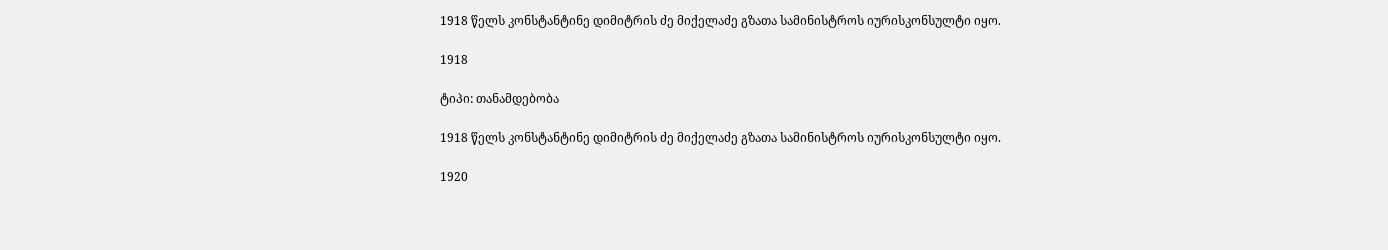1918 წელს კონსტანტინე დიმიტრის ძე მიქელაძე გზათა სამინისტროს იურისკონსულტი იყო.

1918

ტიპი: თანამდებობა

1918 წელს კონსტანტინე დიმიტრის ძე მიქელაძე გზათა სამინისტროს იურისკონსულტი იყო.

1920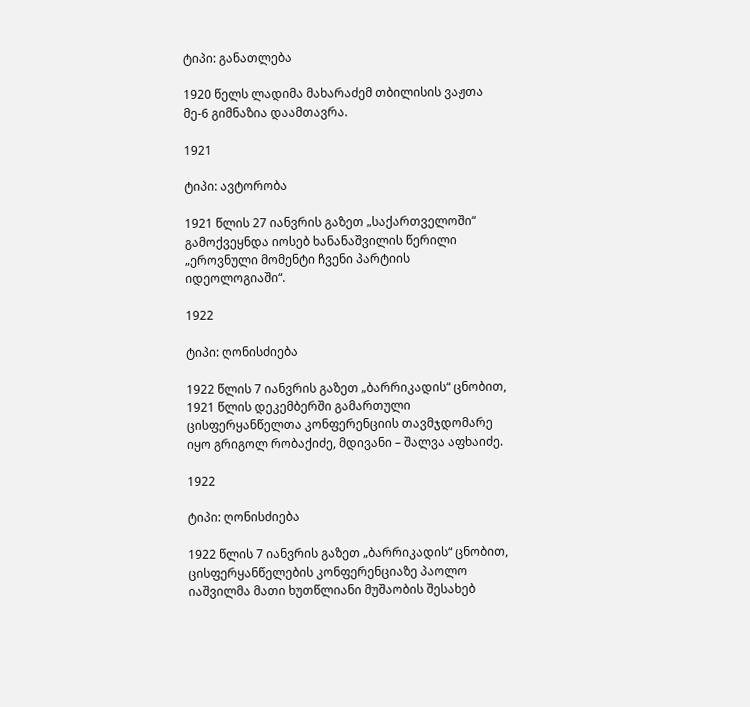ტიპი: განათლება

1920 წელს ლადიმა მახარაძემ თბილისის ვაჟთა მე-6 გიმნაზია დაამთავრა.

1921

ტიპი: ავტორობა

1921 წლის 27 იანვრის გაზეთ „საქართველოში“ გამოქვეყნდა იოსებ ხანანაშვილის წერილი „ეროვნული მომენტი ჩვენი პარტიის იდეოლოგიაში“.

1922

ტიპი: ღონისძიება

1922 წლის 7 იანვრის გაზეთ „ბარრიკადის“ ცნობით, 1921 წლის დეკემბერში გამართული ცისფერყანწელთა კონფერენციის თავმჯდომარე იყო გრიგოლ რობაქიძე, მდივანი – შალვა აფხაიძე.

1922

ტიპი: ღონისძიება

1922 წლის 7 იანვრის გაზეთ „ბარრიკადის“ ცნობით, ცისფერყანწელების კონფერენციაზე პაოლო იაშვილმა მათი ხუთწლიანი მუშაობის შესახებ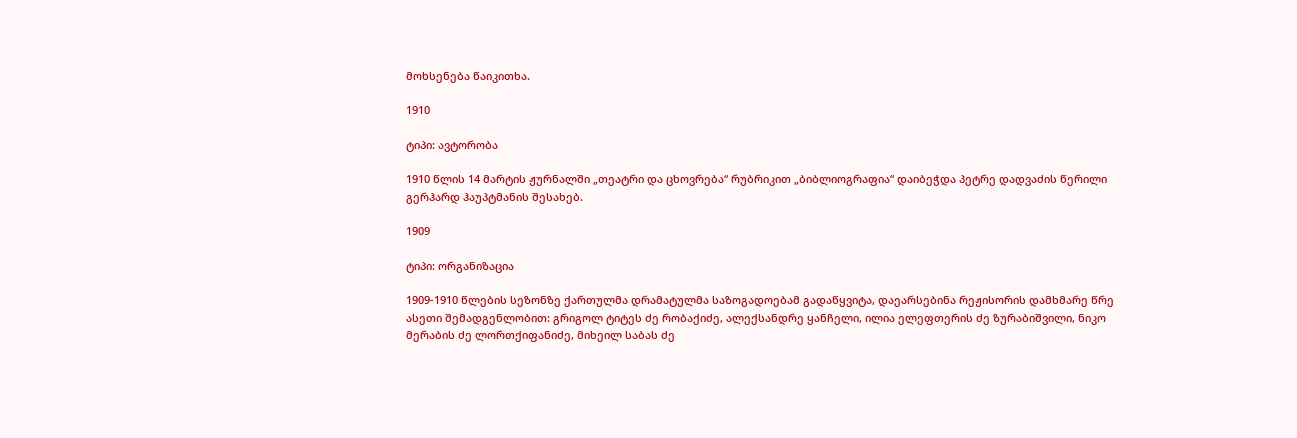მოხსენება წაიკითხა.

1910

ტიპი: ავტორობა

1910 წლის 14 მარტის ჟურნალში „თეატრი და ცხოვრება“ რუბრიკით „ბიბლიოგრაფია“ დაიბეჭდა პეტრე დადვაძის წერილი გერჰარდ ჰაუპტმანის შესახებ.

1909

ტიპი: ორგანიზაცია

1909-1910 წლების სეზონზე ქართულმა დრამატულმა საზოგადოებამ გადაწყვიტა, დაეარსებინა რეჟისორის დამხმარე წრე ასეთი შემადგენლობით: გრიგოლ ტიტეს ძე რობაქიძე, ალექსანდრე ყანჩელი, ილია ელეფთერის ძე ზურაბიშვილი, ნიკო მერაბის ძე ლორთქიფანიძე, მიხეილ საბას ძე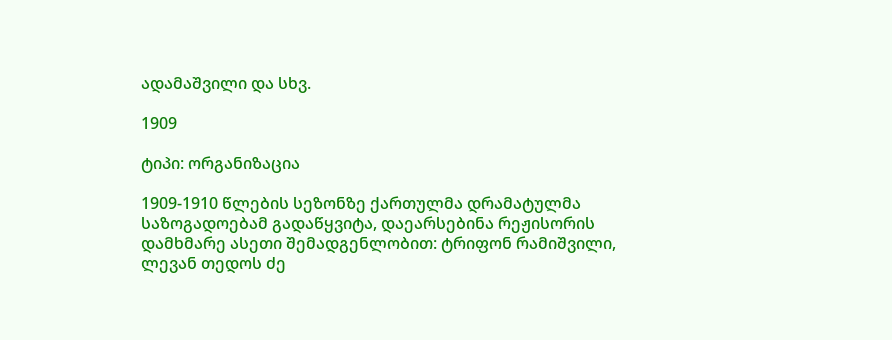ადამაშვილი და სხვ.

1909

ტიპი: ორგანიზაცია

1909-1910 წლების სეზონზე ქართულმა დრამატულმა საზოგადოებამ გადაწყვიტა, დაეარსებინა რეჟისორის დამხმარე ასეთი შემადგენლობით: ტრიფონ რამიშვილი, ლევან თედოს ძე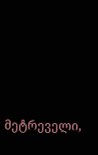მეტრეველი,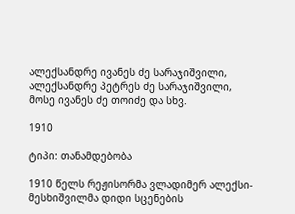ალექსანდრე ივანეს ძე სარაჯიშვილი, ალექსანდრე პეტრეს ძე სარაჯიშვილი, მოსე ივანეს ძე თოიძე და სხვ.

1910

ტიპი: თანამდებობა

1910 წელს რეჟისორმა ვლადიმერ ალექსი-მესხიშვილმა დიდი სცენების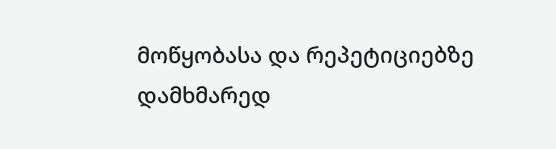მოწყობასა და რეპეტიციებზე დამხმარედ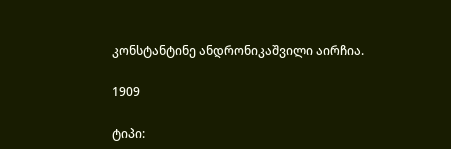კონსტანტინე ანდრონიკაშვილი აირჩია.

1909

ტიპი: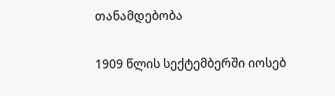თანამდებობა

1909 წლის სექტემბერში იოსებ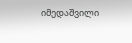იმედაშვილი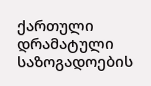ქართული დრამატული საზოგადოების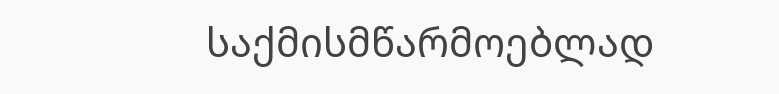საქმისმწარმოებლად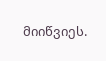მიიწვიეს.